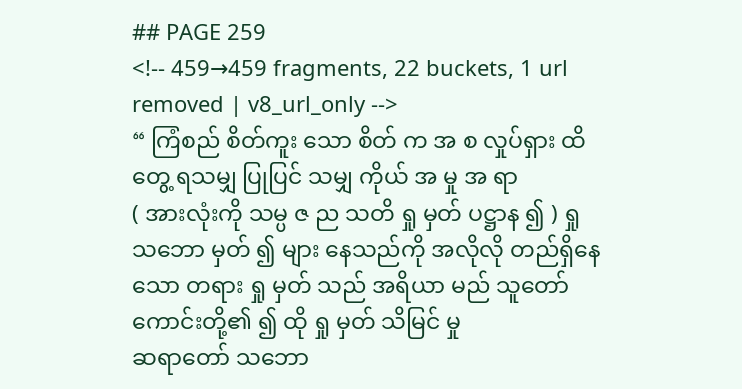## PAGE 259
<!-- 459→459 fragments, 22 buckets, 1 url removed | v8_url_only -->
“ ကြံစည် စိတ်ကူး သော စိတ် က အ စ လှုပ်ရှား ထိတွေ့ ရသမျှ ပြုပြင် သမျှ ကိုယ် အ မှု အ ရာ
( အားလုံးကို သမ္ပ ဇ ည သတိ ရှု မှတ် ပဋ္ဌာန ၍ ) ရှု သဘော မှတ် ၍ များ နေသည်ကို အလိုလို တည်ရှိနေသော တရား ရှု မှတ် သည် အရိယာ မည် သူတော်ကောင်းတို့၏ ၍ ထို ရှု မှတ် သိမြင် မှု
ဆရာတော် သဘော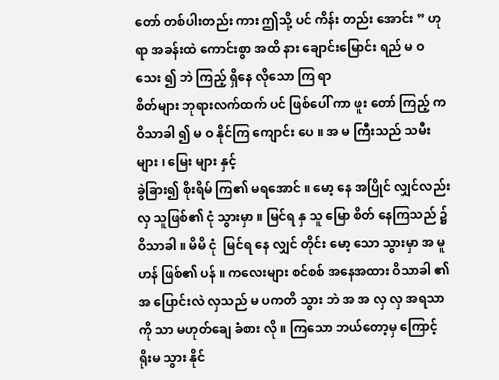တော် တစ်ပါးတည်း ကား ဤသို့ ပင် ကိန်း တည်း အောင်း ” ဟု ရာ အခန်းထဲ ကောင်းစွာ အထိ နား ချောင်းမြောင်း ရည် မ ဝ သေး ၍ ဘဲ ကြည့် ရှိနေ လိုသော ကြ ရာ
စိတ်များ ဘုရားလက်ထက် ပင် ဖြစ်ပေါ် ကာ ဖူး တော် ကြည့် က ဝိသာခါ ၍ မ ဝ နိုင်ကြ ကျောင်း ပေ ။ အ မ ကြီးသည် သမီး များ ၊ မြေး များ နှင့်
ခွဲခြား၍ စိုးရိမ် ကြ၏ မရအောင် ။ မော့ နေ အပြိုင် လျှင်လည်း လှ သူဖြစ်၏ ငုံ သွားမှာ ။ မြင်ရ နှ သူ မြော စိတ် နေကြသည် ၌ ဝိသာခါ ။ မိမိ ငုံ  မြင်ရ နေ လျှင် တိုင်း မော့ သော သွားမှာ အ မူ
ဟန် ဖြစ်၏ ပန် ။ ကလေးများ စင်စစ် အနေအထား ဝိသာခါ ၏အ ပြောင်းလဲ လှသည် မ ပကတိ သွား ဘဲ အ အ လှ လှ အရသာကို သာ မဟုတ်ချေ ခံစား လို ။ ကြသော ဘယ်တော့မှ ကြောင့်
ရိုးမ သွား နိုင်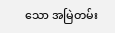သော အမြဲတမ်း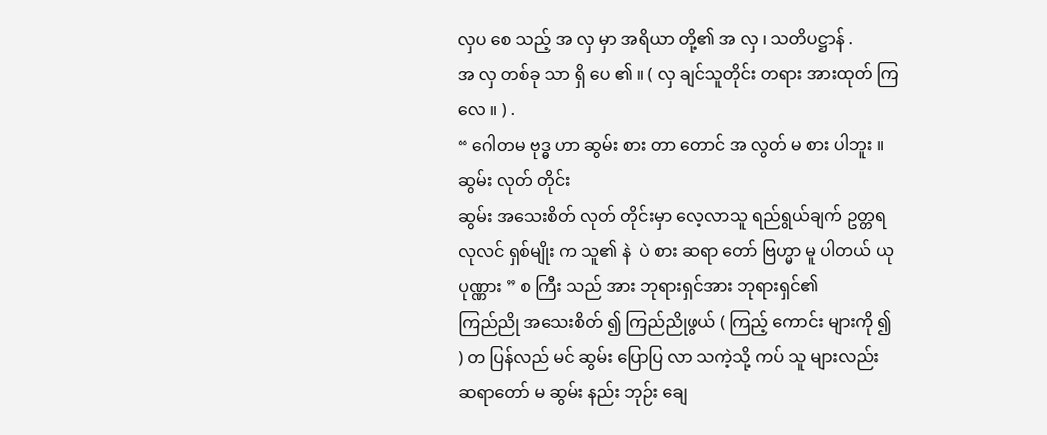လှပ စေ သည့် အ လှ မှာ အရိယာ တို့၏ အ လှ ၊ သတိပဋ္ဌာန် .
အ လှ တစ်ခု သာ ရှိ ပေ ၏ ။ ( လှ ချင်သူတိုင်း တရား အားထုတ် ကြ လေ ။ ) .
“ ဂေါတမ ဗုဒ္ဓ ဟာ ဆွမ်း စား တာ တောင် အ လွတ် မ စား ပါဘူး ။ ဆွမ်း လုတ် တိုင်း
ဆွမ်း အသေးစိတ် လုတ် တိုင်းမှာ လေ့လာသူ ရည်ရွယ်ချက် ဥတ္တရ လုလင် ရှစ်မျိုး က သူ၏ နဲ  ပဲ စား ဆရာ တော် ဗြဟ္မာ မူ ပါတယ် ယု ပုဏ္ဏား ” စ ကြီး သည် အား ဘုရားရှင်အား ဘုရားရှင်၏
ကြည်ညို အသေးစိတ် ၍ ကြည်ညိုဖွယ် ( ကြည့် ကောင်း များကို ၍ ) တ ပြန်လည် မင် ဆွမ်း ပြောပြ လာ သကဲ့သို့ ကပ် သူ များလည်း ဆရာတော် မ ဆွမ်း နည်း ဘုဉ်း ချေ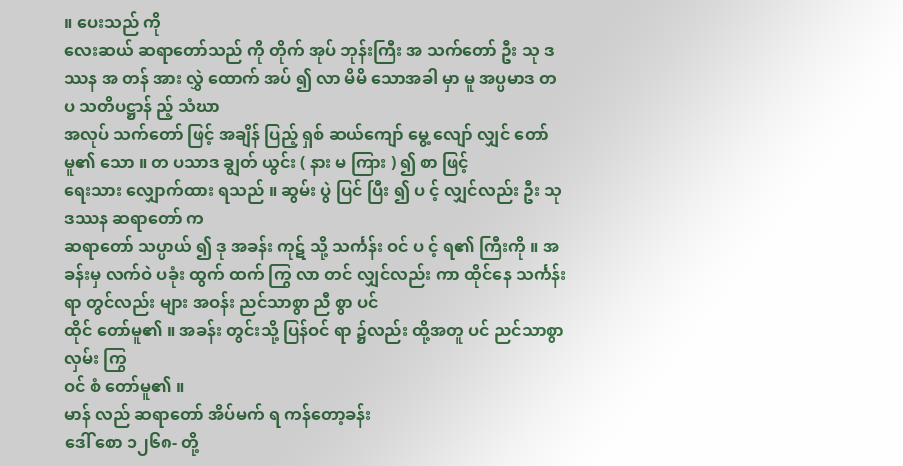။ ပေးသည် ကို
လေးဆယ် ဆရာတော်သည် ကို တိုက် အုပ် ဘုန်းကြီး အ သက်တော် ဦး သု ဒဿန အ တန် အား လွှဲ ထောက် အပ် ၍ လာ မိမိ သောအခါ မှာ မူ အပ္ပမာဒ တ ပ သတိပဋ္ဌာန် ည့် သံဃာ
အလုပ် သက်တော် ဖြင့် အချိန် ပြည့် ရှစ် ဆယ်ကျော် မွေ့ လျော် လျှင် တော်မူ၏ သော ။ တ ပသာဒ ချွတ် ယွင်း ( နား မ ကြား ) ၍ စာ ဖြင့်
ရေးသား လျှောက်ထား ရသည် ။ ဆွမ်း ပွဲ ပြင် ပြီး ၍ ပ င့် လျှင်လည်း ဦး သု ဒဿန ဆရာတော် က
ဆရာတော် သပ္ပာယ် ၍ ဒု အခန်း ကုဋ် သို့ သင်္ကန်း ဝင် ပ င့် ရ၏ ကြီးကို ။ အခန်းမှ လက်ဝဲ ပခုံး ထွက် ထက် ကြွ လာ တင် လျှင်လည်း ကာ ထိုင်နေ သင်္ကန်း ရာ တွင်လည်း များ အဝန်း ညင်သာစွာ ညီ စွာ ပင်
ထိုင် တော်မူ၏ ။ အခန်း တွင်းသို့ ပြန်ဝင် ရာ ၌လည်း ထို့အတူ ပင် ညင်သာစွာ လှမ်း ကြွ
ဝင် စံ တော်မူ၏ ။
မာန် လည် ဆရာတော် အိပ်မက် ရ ကန်တော့ခန်း
ဒေါ် စော ၁၂၆၈- တို့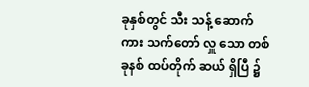ခုနှစ်တွင် သီး သန့် ဆောက် ကား သက်တော် လှူ သော တစ် ခုနစ် ထပ်တိုက် ဆယ် ရှိပြီ ၌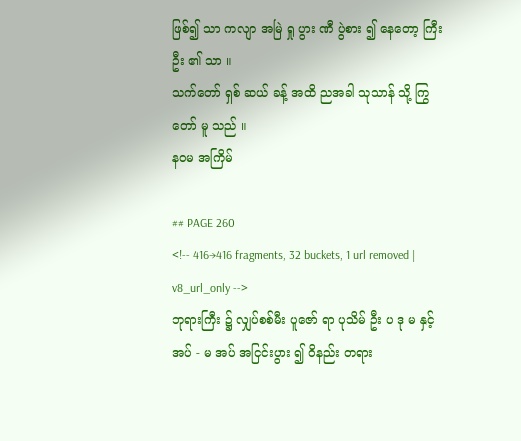ဖြစ်၍ သာ ကလျာ အမြဲ ရှု ပွား ဏီ ပွဲစား ၍ နေတော့ ကြီး ဦး ၏ သာ ။
သက်တော် ရှစ် ဆယ် ခန့် အထိ ညအခါ သုသာန် သို့ ကြွ တော် မူ သည် ။
နဝမ အကြိမ်

## PAGE 260
<!-- 416→416 fragments, 32 buckets, 1 url removed | v8_url_only -->
ဘုရားကြီး ၌ လျှပ်စစ်မီး ပူဇော် ရာ ပုသိမ် ဦး ပ ဒု မ နှင့် အပ် - မ အပ် အငြင်းပွား ၍ ဝိနည်း တရား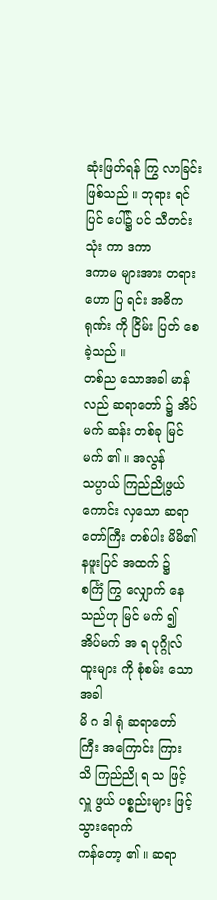ဆုံးဖြတ်ရန် ကြွ လာခြင်း ဖြစ်သည် ။ ဘုရား ရင်ပြင် ပေါ်၌ ပင် သီတင်းသုံး ကာ ဒကာ
ဒကာမ များအား တရားဟော ပြ ရင်း အဓိကရုဏ်း ကို ငြိမ်း ပြတ် စေ ခဲ့သည် ။
တစ်ည သောအခါ မာန် လည် ဆရာတော် ၌ အိပ်မက် ဆန်း တစ်ခု မြင် မက် ၏ ။ အလွန်
သပ္ပာယ် ကြည်ညိုဖွယ် ကောင်း လှသော ဆရာတော်ကြီး တစ်ပါး မိမိ၏ နဖူးပြင် အထက် ၌
စင်္ကြံ ကြွ လျှောက် နေသည်ဟု မြင် မက် ၍ အိပ်မက် အ ရ ပုဂ္ဂိုလ်ထူးများ ကို စုံစမ်း သောအခါ
မိ ဂ ဒါ ရုံ ဆရာတော်ကြီး အကြောင်း ကြား သိ ကြည်ညို ရ သ ဖြင့် လှူ ဖွယ် ပစ္စည်းများ ဖြင့် သွားရောက်
ကန်တော့ ၏ ။ ဆရာ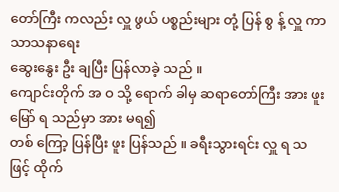တော်ကြီး ကလည်း လှူ ဖွယ် ပစ္စည်းများ တုံ့ ပြန် စွ န့် လှူ ကာ သာသနာရေး
ဆွေးနွေး ဦး ချပြီး ပြန်လာခဲ့ သည် ။
ကျောင်းတိုက် အ ဝ သို့ ရောက် ခါမှ ဆရာတော်ကြီး အား ဖူးမြော် ရ သည်မှာ အား မရ၍
တစ် ကြော့ ပြန်ပြီး ဖူး ပြန်သည် ။ ခရီးသွားရင်း လှူ ရ သ ဖြင့် ထိုက်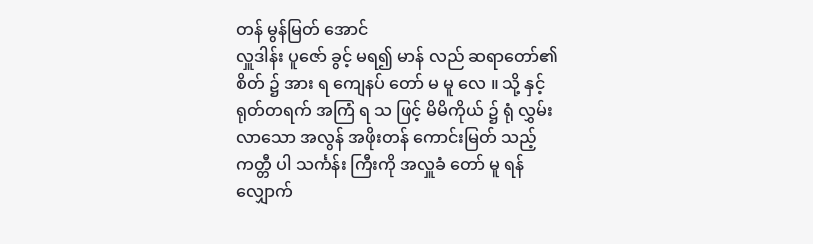တန် မွန်မြတ် အောင်
လှူဒါန်း ပူဇော် ခွင့် မရ၍ မာန် လည် ဆရာတော်၏ စိတ် ၌ အား ရ ကျေနပ် တော် မ မူ လေ ။ သို့ နှင့်
ရုတ်တရက် အကြံ ရ သ ဖြင့် မိမိကိုယ် ၌ ရုံ လွှမ်း လာသော အလွန် အဖိုးတန် ကောင်းမြတ် သည့်
ကတ္တီ ပါ သင်္ကန်း ကြီးကို အလှူခံ တော် မူ ရန် လျှောက်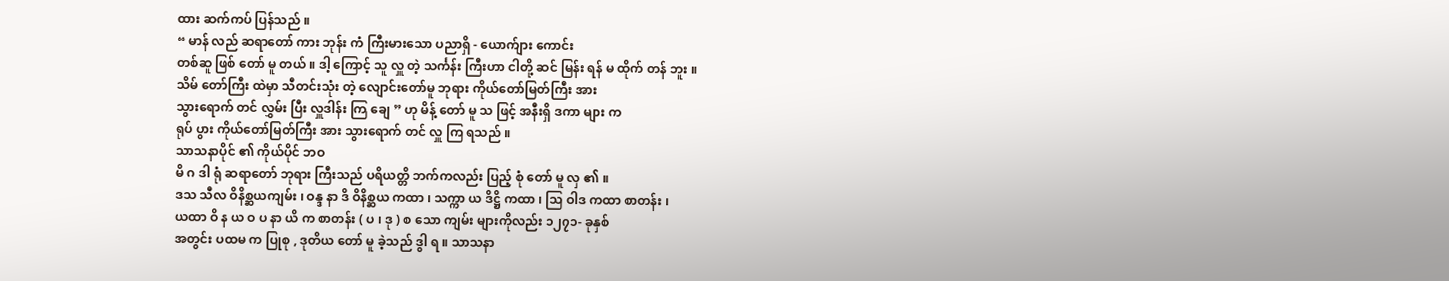ထား ဆက်ကပ် ပြန်သည် ။
“ မာန် လည် ဆရာတော် ကား ဘုန်း ကံ ကြီးမားသော ပညာရှိ - ယောက်ျား ကောင်း
တစ်ဆူ ဖြစ် တော် မူ တယ် ။ ဒါ့ ကြောင့် သူ လှူ တဲ့ သင်္ကန်း ကြီးဟာ ငါတို့ ဆင် မြန်း ရန် မ ထိုက် တန် ဘူး ။
သိမ် တော်ကြီး ထဲမှာ သီတင်းသုံး တဲ့ လျောင်းတော်မူ ဘုရား ကိုယ်တော်မြတ်ကြီး အား
သွားရောက် တင် လွှမ်း ပြီး လှူဒါန်း ကြ ချေ ” ဟု မိန့် တော် မူ သ ဖြင့် အနီးရှိ ဒကာ များ က
ရုပ် ပွား ကိုယ်တော်မြတ်ကြီး အား သွားရောက် တင် လှူ ကြ ရသည် ။
သာသနာပိုင် ၏ ကိုယ်ပိုင် ဘဝ
မိ ဂ ဒါ ရုံ ဆရာတော် ဘုရား ကြီးသည် ပရိယတ္တိ ဘက်ကလည်း ပြည့် စုံ တော် မူ လှ ၏ ။
ဒသ သီလ ဝိနိစ္ဆယကျမ်း ၊ ဝန္ဒ နာ ဒိ ဝိနိစ္ဆယ ကထာ ၊ သက္ကာ ယ ဒိဋ္ဌိ ကထာ ၊ သြ ဝါဒ ကထာ စာတန်း ၊
ယထာ ဝိ န ယ ဝ ပ နာ ယိ က စာတန်း ( ပ ၊ ဒု ) စ သော ကျမ်း များကိုလည်း ၁၂၇၁- ခုနှစ်
အတွင်း ပထမ က ပြုစု , ဒုတိယ တော် မူ ခဲ့သည် ဒွါ ရ ။ သာသနာ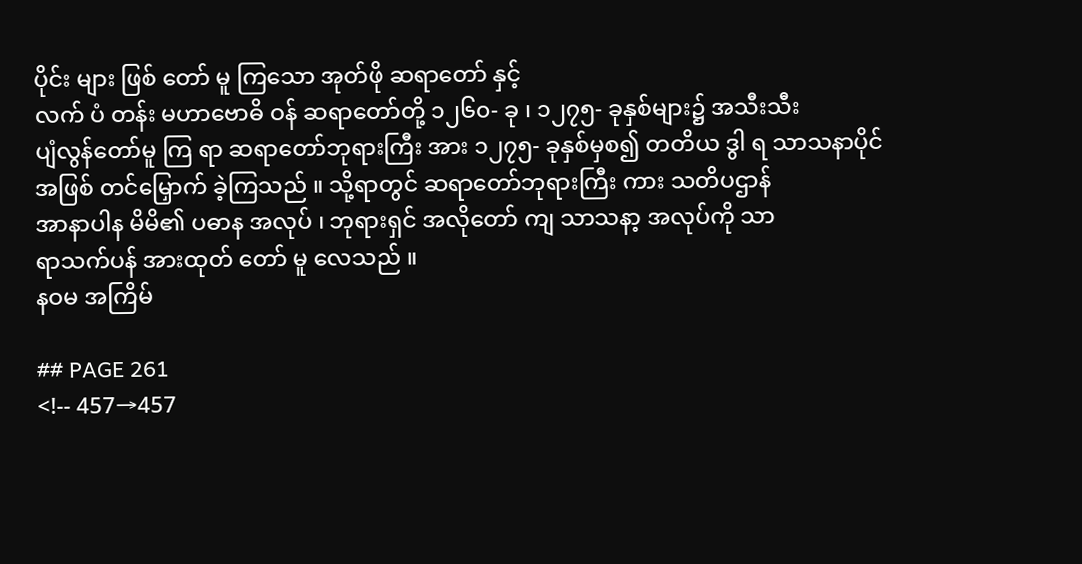ပိုင်း များ ဖြစ် တော် မူ ကြသော အုတ်ဖို ဆရာတော် နှင့်
လက် ပံ တန်း မဟာဗောဓိ ဝန် ဆရာတော်တို့ ၁၂၆၀- ခု ၊ ၁၂၇၅- ခုနှစ်များ၌ အသီးသီး
ပျံလွန်တော်မူ ကြ ရာ ဆရာတော်ဘုရားကြီး အား ၁၂၇၅- ခုနှစ်မှစ၍ တတိယ ဒွါ ရ သာသနာပိုင်
အဖြစ် တင်မြှောက် ခဲ့ကြသည် ။ သို့ရာတွင် ဆရာတော်ဘုရားကြီး ကား သတိပဌာန်
အာနာပါန မိမိ၏ ပဓာန အလုပ် ၊ ဘုရားရှင် အလိုတော် ကျ သာသနာ့ အလုပ်ကို သာ
ရာသက်ပန် အားထုတ် တော် မူ လေသည် ။
နဝမ အကြိမ်

## PAGE 261
<!-- 457→457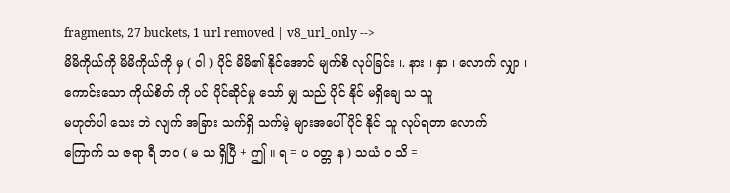fragments, 27 buckets, 1 url removed | v8_url_only -->
မိမိကိုယ်ကို မိမိကိုယ်ကို မှ ( ဝါ ) ပိုင် မိမိ၏ နိုင်အောင် မျက်စိ လုပ်ခြင်း ၊. နား ၊ နှာ ၊ လောက် လျှာ ၊ ကောင်းသော ကိုယ်စိတ် ကို ပင် ပိုင်ဆိုင်မှု သော် မျှ သည် ပိုင် နိုင် မရှိချေ သ သူ
မဟုတ်ပါ သေး ဘဲ လျက် အခြား သက်ရှိ သက်မဲ့ များအပေါ် ပိုင် နိုင် သူ လုပ်ရတာ လောက်
ကြောက် သ ဇရာ ရီ ဘဝ ( မ သ ရှိပြီ + ဤ ။ ရ = ပ ဝတ္တ န ) သယံ ဝ သိ =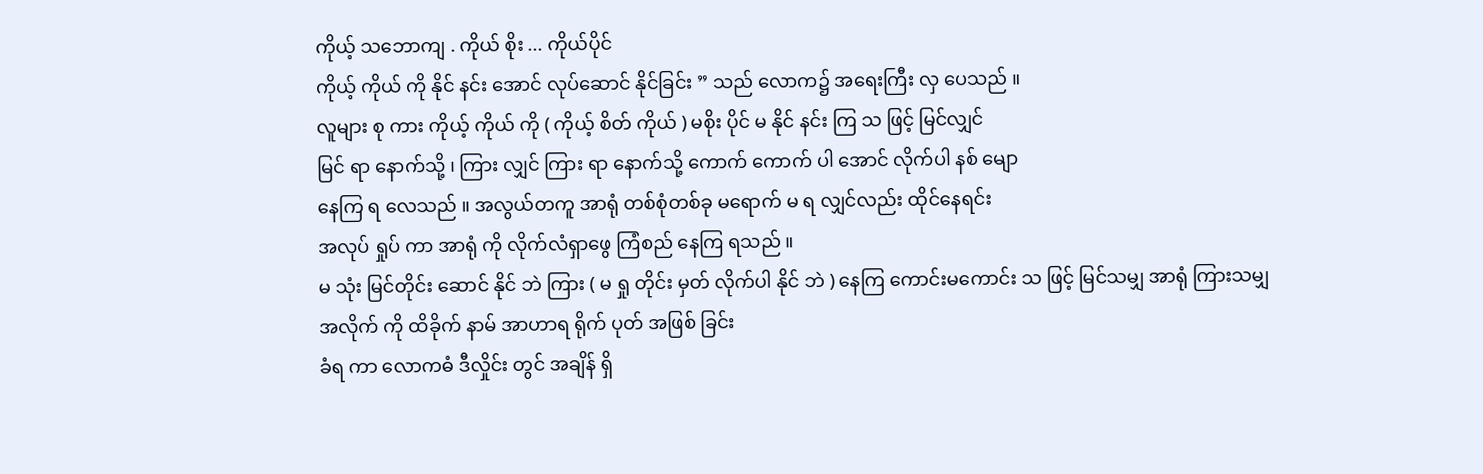ကိုယ့် သဘောကျ . ကိုယ် စိုး ... ကိုယ်ပိုင်
ကိုယ့် ကိုယ် ကို နိုင် နင်း အောင် လုပ်ဆောင် နိုင်ခြင်း ” သည် လောက၌ အရေးကြီး လှ ပေသည် ။
လူများ စု ကား ကိုယ့် ကိုယ် ကို ( ကိုယ့် စိတ် ကိုယ် ) မစိုး ပိုင် မ နိုင် နင်း ကြ သ ဖြင့် မြင်လျှင်
မြင် ရာ နောက်သို့ ၊ ကြား လျှင် ကြား ရာ နောက်သို့ ကောက် ကောက် ပါ အောင် လိုက်ပါ နစ် မျော
နေကြ ရ လေသည် ။ အလွယ်တကူ အာရုံ တစ်စုံတစ်ခု မရောက် မ ရ လျှင်လည်း ထိုင်နေရင်း
အလုပ် ရှုပ် ကာ အာရုံ ကို လိုက်လံရှာဖွေ ကြံစည် နေကြ ရသည် ။
မ သုံး မြင်တိုင်း ဆောင် နိုင် ဘဲ ကြား ( မ ရှု တိုင်း မှတ် လိုက်ပါ နိုင် ဘဲ ) နေကြ ကောင်းမကောင်း သ ဖြင့် မြင်သမျှ အာရုံ ကြားသမျှ အလိုက် ကို ထိခိုက် နာမ် အာဟာရ ရိုက် ပုတ် အဖြစ် ခြင်း
ခံရ ကာ လောကဓံ ဒီလှိုင်း တွင် အချိန် ရှိ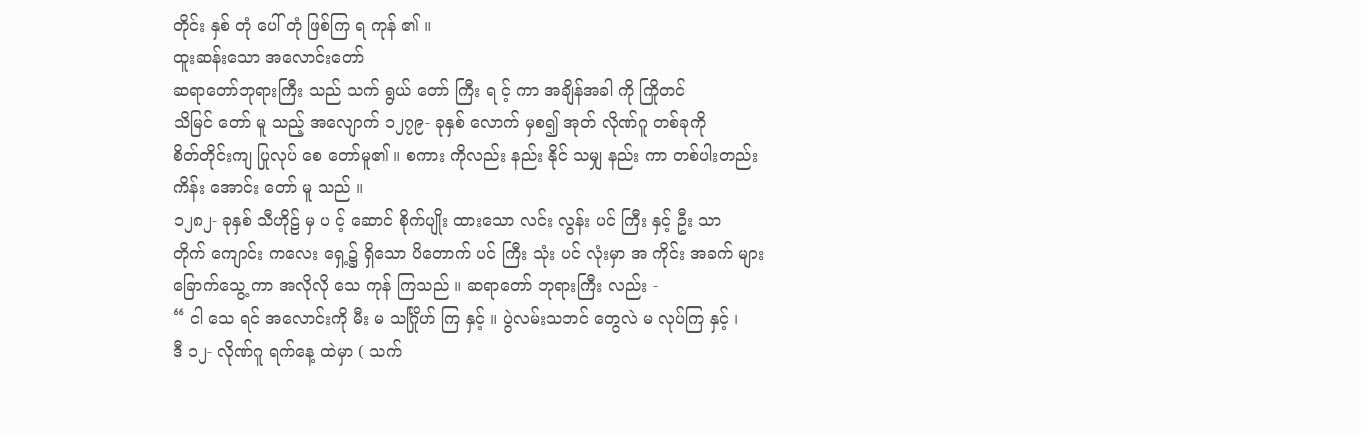တိုင်း နှစ် တုံ ပေါ် တုံ ဖြစ်ကြ ရ ကုန် ၏ ။
ထူးဆန်းသော အလောင်းတော်
ဆရာတော်ဘုရားကြီး သည် သက် ရွယ် တော် ကြီး ရ င့် ကာ အချိန်အခါ ကို ကြိုတင်
သိမြင် တော် မူ သည့် အလျောက် ၁၂၇၉- ခုနှစ် လောက် မှစ၍ အုတ် လိုဏ်ဂူ တစ်ခုကို
စိတ်တိုင်းကျ ပြုလုပ် စေ တော်မူ၏ ။ စကား ကိုလည်း နည်း နိုင် သမျှ နည်း ကာ တစ်ပါးတည်း
ကိန်း အောင်း တော် မူ သည် ။
၁၂၈၂- ခုနှစ် သီဟိုဠ် မှ ပ င့် ဆောင် စိုက်ပျိုး ထားသော လင်း လွန်း ပင် ကြီး နှင့် ဦး သာ
တိုက် ကျောင်း ကလေး ရှေ့၌ ရှိသော ပိတောက် ပင် ကြီး သုံး ပင် လုံးမှာ အ ကိုင်း အခက် များ
ခြောက်သွေ့ ကာ အလိုလို သေ ကုန် ကြသည် ။ ဆရာတော် ဘုရားကြီး လည်း -
“ ငါ သေ ရင် အလောင်းကို မီး မ သင်္ဂြိုဟ် ကြ နှင့် ။ ပွဲလမ်းသဘင် တွေလဲ မ လုပ်ကြ နှင့် ၊
ဒီ ၁၂- လိုဏ်ဂူ ရက်နေ့ ထဲမှာ ( သက်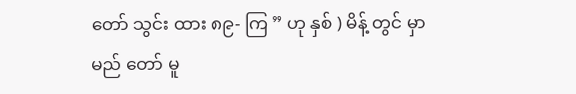တော် သွင်း ထား ၈၉- ကြ ” ဟု နှစ် ) မိန့် တွင် မှာ မည် တော် မူ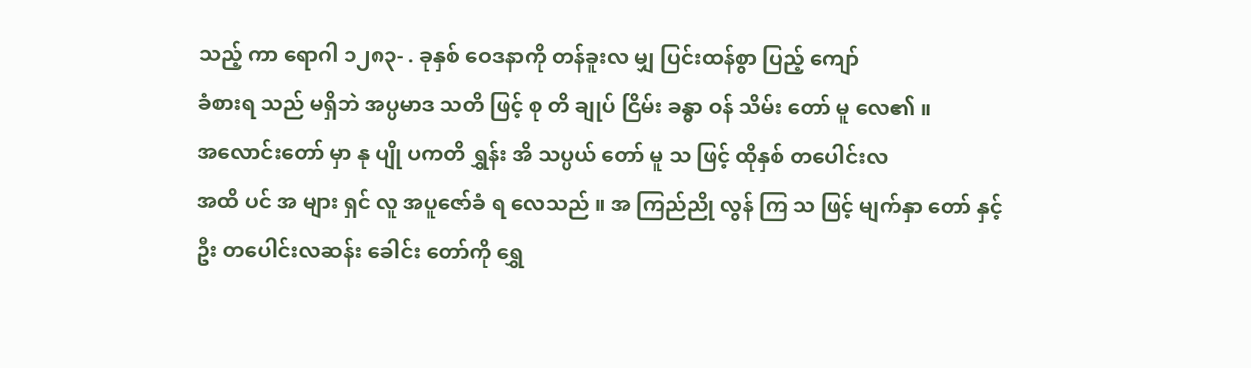သည့် ကာ ရောဂါ ၁၂၈၃- . ခုနှစ် ဝေဒနာကို တန်ခူးလ မျှ ပြင်းထန်စွာ ပြည့် ကျော်
ခံစားရ သည် မရှိဘဲ အပ္ပမာဒ သတိ ဖြင့် စု တိ ချုပ် ငြိမ်း ခန္ဓာ ဝန် သိမ်း တော် မူ လေ၏ ။
အလောင်းတော် မှာ နု ပျို ပကတိ ရွှန်း အိ သပ္ပယ် တော် မူ သ ဖြင့် ထိုနှစ် တပေါင်းလ
အထိ ပင် အ များ ရှင် လူ အပူဇော်ခံ ရ လေသည် ။ အ ကြည်ညို လွန် ကြ သ ဖြင့် မျက်နှာ တော် နှင့်
ဦး တပေါင်းလဆန်း ခေါင်း တော်ကို ရွှေ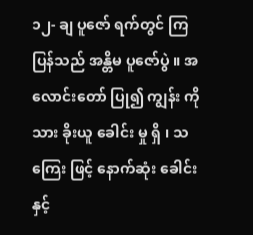၁၂- ချ ပူဇော် ရက်တွင် ကြ ပြန်သည် အန္တိမ ပူဇော်ပွဲ ။ အလောင်းတော် ပြု၍ ကျွန်း ကို သား ခိုးယူ ခေါင်း မှု ရှိ ၊ သ ကြေး ဖြင့် နောက်ဆုံး ခေါင်း နှင့်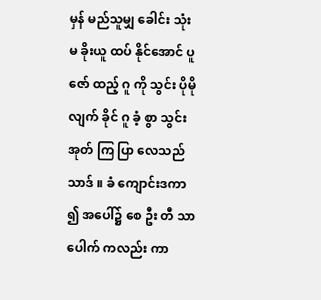မှန် မည်သူမျှ ခေါင်း သုံး မ ခိုးယူ ထပ် နိုင်အောင် ပူဇော် ထည့် ဂူ ကို သွင်း ပိုမို လျက် ခိုင် ဂူ ခံ့ စွာ သွင်း အုတ် ကြ ပြာ လေသည် သာဒ် ။ ခံ ကျောင်းဒကာ ၍ အပေါ်၌ စေ ဦး တီ သာ ပေါက် ကလည်း ကာ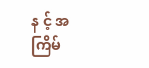န င့် အကြိမ်